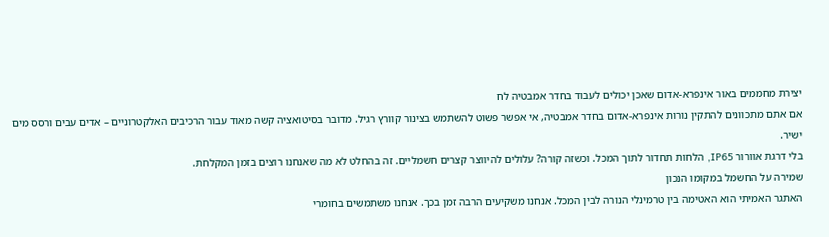יצירת מחממים באור אינפרא-אדום שאכן יכולים לעבוד בחדר אמבטיה לח
אם אתם מתכוונים להתקין נורות אינפרא-אדום בחדר אמבטיה, אי אפשר פשוט להשתמש בצינור קוורץ רגיל. מדובר בסיטואציה קשה מאוד עבור הרכיבים האלקטרוניים – אדים עבים ורסס מים ישיר.
בלי דרגת אוורור IP65, הלחות תחדור לתוך המכל. וכשזה קורה? עלולים להיווצר קצרים חשמליים. זה בהחלט לא מה שאנחנו רוצים בזמן המקלחת.
שמירה על החשמל במקומו הנכון
האתגר האמיתי הוא האטימה בין טרמינלי הנורה לבין המכל. אנחנו משקיעים הרבה זמן בכך. אנחנו משתמשים בחומרי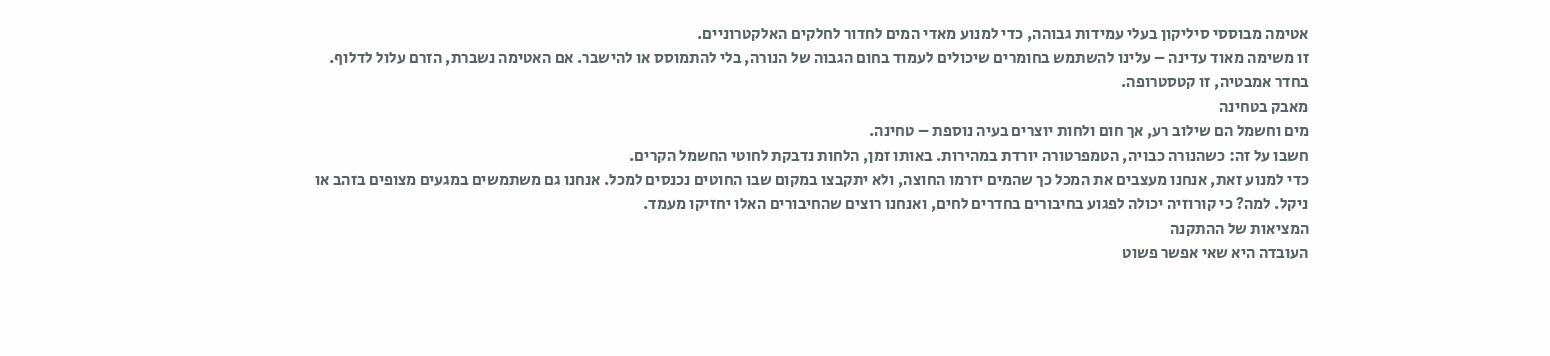אטימה מבוססי סיליקון בעלי עמידות גבוהה, כדי למנוע מאדי המים לחדור לחלקים האלקטרוניים.
זו משימה מאוד עדינה – עלינו להשתמש בחומרים שיכולים לעמוד בחום הגבוה של הנורה, בלי להתמוסס או להישבר. אם האטימה נשברת, הזרם עלול לדלוף. בחדר אמבטיה, זו קטסטרופה.
מאבק בטחינה
מים וחשמל הם שילוב רע, אך חום ולחות יוצרים בעיה נוספת – טחינה.
חשבו על זה: כשהנורה כבויה, הטמפרטורה יורדת במהירות. באותו זמן, הלחות נדבקת לחוטי החשמל הקרים.
כדי למנוע זאת, אנחנו מעצבים את המכל כך שהמים יזרמו החוצה, ולא יתקבצו במקום שבו החוטים נכנסים למכל. אנחנו גם משתמשים במגעים מצופים בזהב או ניקל. למה? כי קורוזיה יכולה לפגוע בחיבורים בחדרים לחים, ואנחנו רוצים שהחיבורים האלו יחזיקו מעמד.
המציאות של ההתקנה
העובדה היא שאי אפשר פשוט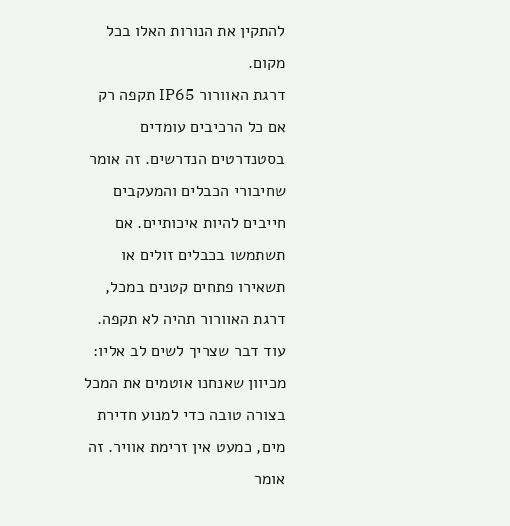להתקין את הנורות האלו בכל מקום.
דרגת האוורור IP65 תקפה רק אם כל הרכיבים עומדים בסטנדרטים הנדרשים. זה אומר שחיבורי הכבלים והמעקבים חייבים להיות איכותיים. אם תשתמשו בכבלים זולים או תשאירו פתחים קטנים במכל, דרגת האוורור תהיה לא תקפה.
עוד דבר שצריך לשים לב אליו: מכיוון שאנחנו אוטמים את המכל בצורה טובה כדי למנוע חדירת מים, כמעט אין זרימת אוויר. זה אומר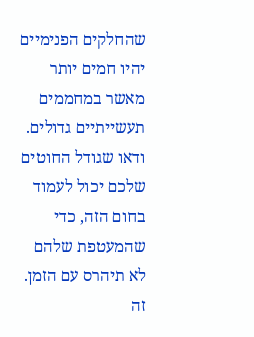שהחלקים הפנימיים יהיו חמים יותר מאשר במחממים תעשייתיים גדולים.
ודאו שגודל החוטים שלכם יכול לעמוד בחום הזה, כדי שהמעטפת שלהם לא תיהרס עם הזמן. זה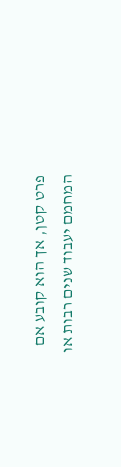פרט קטן, אך הוא קובע אם המחמם יעבוד שנים רבות או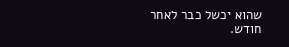שהוא יכשל כבר לאחר חודש.